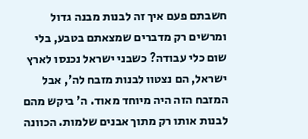חשבתם פעם איך זה לבנות מבנה גדול ומרשים רק מדברים שמצאתם בטבע, בלי שום כלי עבודה? כשבני ישראל נכנסו לארץ ישראל, הם נצטוו לבנות מזבח לה', אבל המזבח הזה היה מיוחד מאוד. ה' ביקש מהם לבנות אותו רק מתוך אבנים שלמות. הכוונה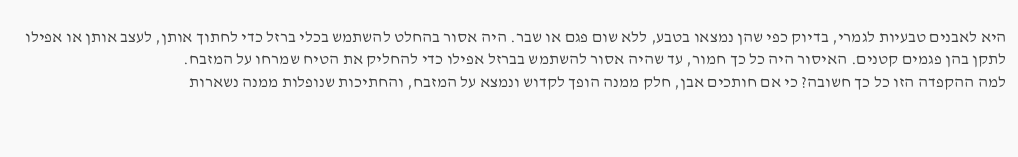היא לאבנים טבעיות לגמרי, בדיוק כפי שהן נמצאו בטבע, ללא שום פגם או שבר. היה אסור בהחלט להשתמש בכלי ברזל כדי לחתוך אותן, לעצב אותן או אפילו לתקן בהן פגמים קטנים. האיסור היה כל כך חמור, עד שהיה אסור להשתמש בברזל אפילו כדי להחליק את הטיח שמרחו על המזבח.
למה ההקפדה הזו כל כך חשובה? כי אם חותכים אבן, חלק ממנה הופך לקדוש ונמצא על המזבח, והחתיכות שנופלות ממנה נשארות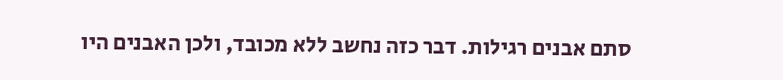סתם אבנים רגילות. דבר כזה נחשב ללא מכובד, ולכן האבנים היו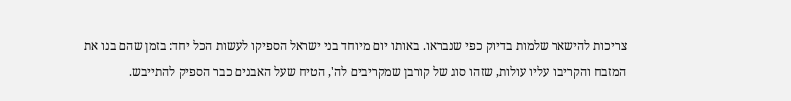צריכות להישאר שלמות בדיוק כפי שנבראו. באותו יום מיוחד בני ישראל הספיקו לעשות הכל יחד: בזמן שהם בנו את המזבח והקריבו עליו עולות, שזהו סוג של קורבן שמקריבים לה', הטיח שעל האבנים כבר הספיק להתייבש.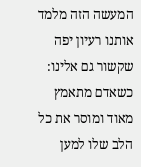המעשה הזה מלמד אותנו רעיון יפה שקשור גם אלינו: כשאדם מתאמץ מאוד ומוסר את כל הלב שלו למען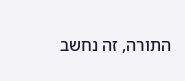התורה, זה נחשב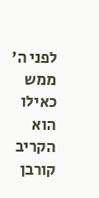לפני ה' ממש כאילו הוא הקריב קורבן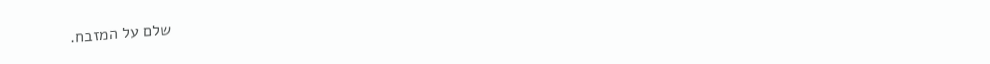שלם על המזבח.